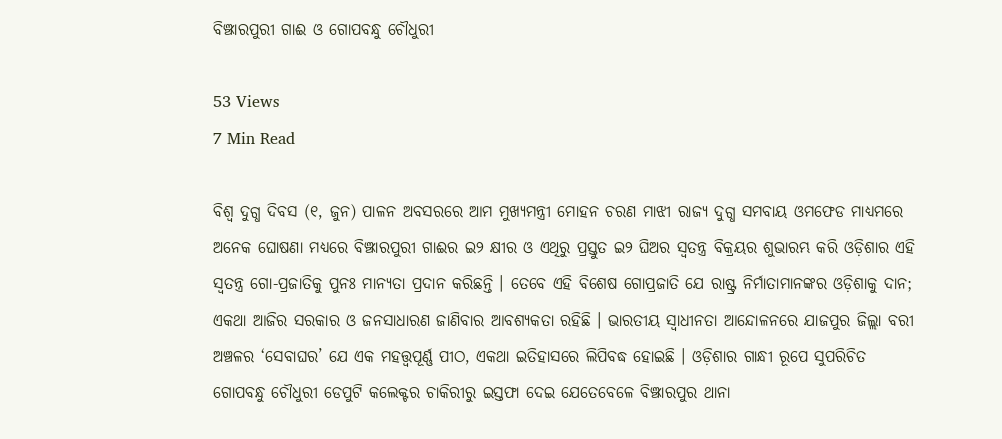ବିଞ୍ଝାରପୁରୀ ଗାଈ ଓ ଗୋପବନ୍ଧୁ ଚୌଧୁରୀ

53 Views
7 Min Read

ବିଶ୍ୱ ଦୁଗ୍ଧ ଦିବସ (୧, ଜୁନ) ପାଳନ ଅବସରରେ ଆମ ମୁଖ୍ୟମନ୍ତ୍ରୀ ମୋହନ ଚରଣ ମାଝୀ ରାଜ୍ୟ ଦୁଗ୍ଧ ସମବାୟ ଓମଫେଡ ମାଧ୍ୟମରେ ଅନେକ ଘୋଷଣା ମଧ୍ୟରେ ବିଞ୍ଝାରପୁରୀ ଗାଈର ଇ୨ କ୍ଷୀର ଓ ଏଥିରୁ ପ୍ରସ୍ତୁତ ଇ୨ ଘିଅର ସ୍ୱତନ୍ତ୍ର ବିକ୍ରୟର ଶୁଭାରମ୍ଭ କରି ଓଡ଼ିଶାର ଏହି ସ୍ୱତନ୍ତ୍ର ଗୋ-ପ୍ରଜାତିକୁ ପୁନଃ ମାନ୍ୟତା ପ୍ରଦାନ କରିଛନ୍ତି । ତେବେ ଏହି ବିଶେଷ ଗୋପ୍ରଜାତି ଯେ ରାଷ୍ଟ୍ର ନିର୍ମାତାମାନଙ୍କର ଓଡ଼ିଶାକୁ ଦାନ; ଏକଥା ଆଜିର ସରକାର ଓ ଜନସାଧାରଣ ଜାଣିବାର ଆବଶ୍ୟକତା ରହିଛି । ଭାରତୀୟ ସ୍ୱାଧୀନତା ଆନ୍ଦୋଳନରେ ଯାଜପୁର ଜିଲ୍ଲା ବରୀ ଅଞ୍ଚଳର ‘ସେବାଘର’ ଯେ ଏକ ମହତ୍ତ୍ୱପୂର୍ଣ୍ଣ ପୀଠ, ଏକଥା ଇତିହାସରେ ଲିପିବଦ୍ଧ ହୋଇଛି । ଓଡ଼ିଶାର ଗାନ୍ଧୀ ରୂପେ ସୁପରିଚିତ ଗୋପବନ୍ଧୁ ଚୌଧୁରୀ ଡେପୁଟି କଲେକ୍ଟର ଚାକିରୀରୁ ଇସ୍ତଫା ଦେଇ ଯେତେବେଳେ ବିଞ୍ଝାରପୁର ଥାନା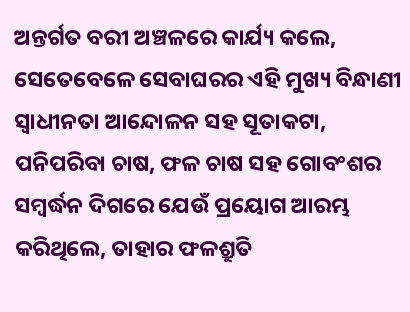ଅନ୍ତର୍ଗତ ବରୀ ଅଞ୍ଚଳରେ କାର୍ଯ୍ୟ କଲେ, ସେତେବେଳେ ସେବାଘରର ଏହି ମୁଖ୍ୟ ବିନ୍ଧାଣୀ ସ୍ୱାଧୀନତା ଆନ୍ଦୋଳନ ସହ ସୂତାକଟା, ପନିପରିବା ଚାଷ, ଫଳ ଚାଷ ସହ ଗୋବଂଶର ସମ୍ବର୍ଦ୍ଧନ ଦିଗରେ ଯେଉଁ ପ୍ରୟୋଗ ଆରମ୍ଭ କରିଥିଲେ, ତାହାର ଫଳଶ୍ରୁତି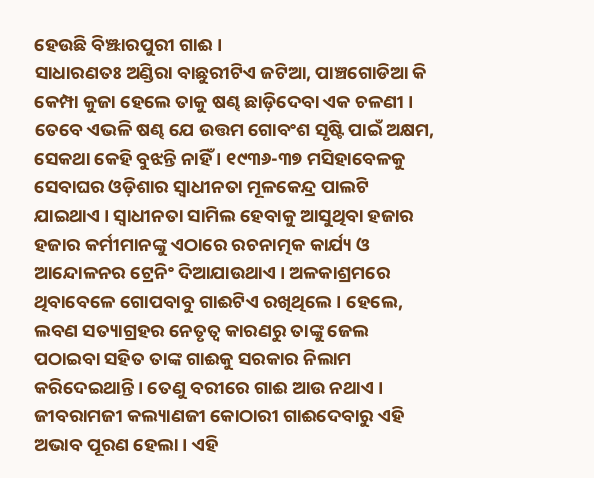ହେଉଛି ବିଞ୍ଝାରପୁରୀ ଗାଈ ।
ସାଧାରଣତଃ ଅଣ୍ଡିରା ବାଛୁରୀଟିଏ ଜଟିଆ, ପାଞ୍ଚଗୋଡିଆ କି କେମ୍ପା କୁଜା ହେଲେ ତାକୁ ଷଣ୍ଢ ଛାଡ଼ିଦେବା ଏକ ଚଳଣୀ । ତେବେ ଏଭଳି ଷଣ୍ଢ ଯେ ଉତ୍ତମ ଗୋବଂଶ ସୃଷ୍ଟି ପାଇଁ ଅକ୍ଷମ, ସେକଥା କେହି ବୁଝନ୍ତି ନାହିଁ । ୧୯୩୬-୩୭ ମସିହାବେଳକୁ ସେବାଘର ଓଡ଼ିଶାର ସ୍ୱାଧୀନତା ମୂଳକେନ୍ଦ୍ର ପାଲଟି ଯାଇଥାଏ । ସ୍ୱାଧୀନତା ସାମିଲ ହେବାକୁ ଆସୁଥିବା ହଜାର ହଜାର କର୍ମୀମାନଙ୍କୁ ଏଠାରେ ରଚନାତ୍ମକ କାର୍ଯ୍ୟ ଓ ଆନ୍ଦୋଳନର ଟ୍ରେନିଂ ଦିଆଯାଉଥାଏ । ଅଳକାଶ୍ରମରେ ଥିବାବେଳେ ଗୋପବାବୁ ଗାଈଟିଏ ରଖିଥିଲେ । ହେଲେ, ଲବଣ ସତ୍ୟାଗ୍ରହର ନେତୃତ୍ୱ କାରଣରୁ ତାଙ୍କୁ ଜେଲ ପଠାଇବା ସହିତ ତାଙ୍କ ଗାଈକୁ ସରକାର ନିଲାମ କରିଦେଇଥାନ୍ତି । ତେଣୁ ବରୀରେ ଗାଈ ଆଉ ନଥାଏ । ଜୀବରାମଜୀ କଲ୍ୟାଣଜୀ କୋଠାରୀ ଗାଈଦେବାରୁ ଏହି ଅଭାବ ପୂରଣ ହେଲା । ଏହି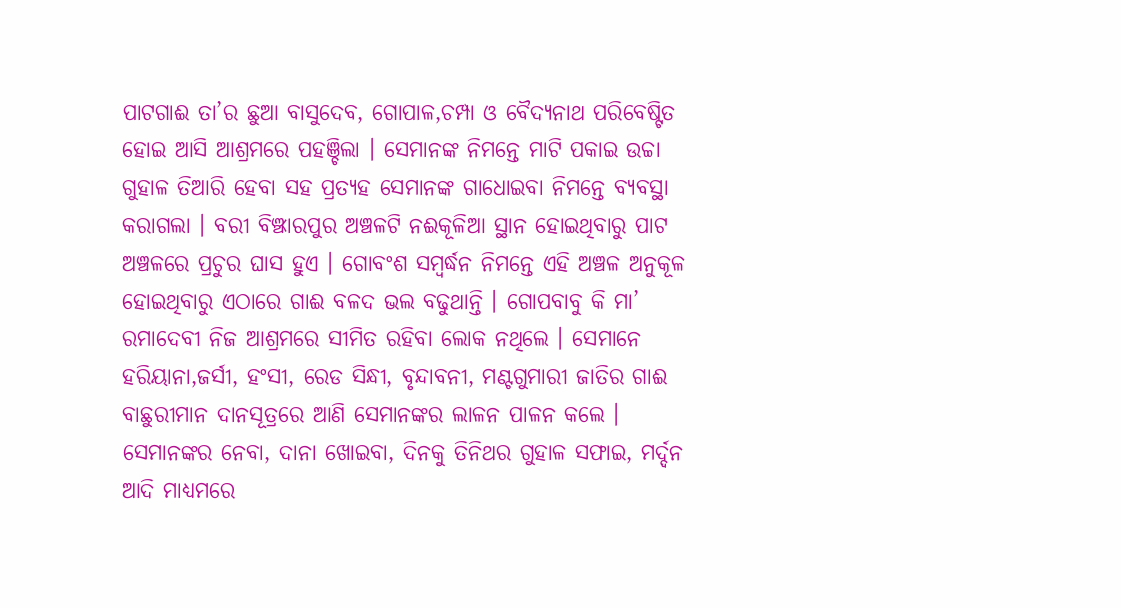ପାଟଗାଈ ତା’ର ଛୁଆ ବାସୁଦେବ, ଗୋପାଳ,ଚମ୍ପା ଓ ବୈଦ୍ୟନାଥ ପରିବେଷ୍ଟିତ ହୋଇ ଆସି ଆଶ୍ରମରେ ପହଞ୍ଚିଲା । ସେମାନଙ୍କ ନିମନ୍ତେ ମାଟି ପକାଇ ଉଚ୍ଚା ଗୁହାଳ ତିଆରି ହେବା ସହ ପ୍ରତ୍ୟହ ସେମାନଙ୍କ ଗାଧୋଇବା ନିମନ୍ତେ ବ୍ୟବସ୍ଥା କରାଗଲା । ବରୀ ବିଞ୍ଝାରପୁର ଅଞ୍ଚଳଟି ନଈକୂଳିଆ ସ୍ଥାନ ହୋଇଥିବାରୁ ପାଟ ଅଞ୍ଚଳରେ ପ୍ରଚୁର ଘାସ ହୁଏ । ଗୋବଂଶ ସମ୍ବର୍ଦ୍ଧନ ନିମନ୍ତେ ଏହି ଅଞ୍ଚଳ ଅନୁକୂଳ ହୋଇଥିବାରୁ ଏଠାରେ ଗାଈ ବଳଦ ଭଲ ବଢୁଥାନ୍ତି । ଗୋପବାବୁ କି ମା’ ରମାଦେବୀ ନିଜ ଆଶ୍ରମରେ ସୀମିତ ରହିବା ଲୋକ ନଥିଲେ । ସେମାନେ ହରିୟାନା,ଜର୍ସୀ, ହଂସୀ, ରେଡ ସିନ୍ଧୀ, ବୃନ୍ଦାବନୀ, ମଣ୍ଟଗୁମାରୀ ଜାତିର ଗାଈ ବାଛୁରୀମାନ ଦାନସୂତ୍ରରେ ଆଣି ସେମାନଙ୍କର ଲାଳନ ପାଳନ କଲେ । ସେମାନଙ୍କର ନେବା, ଦାନା ଖୋଇବା, ଦିନକୁ ତିନିଥର ଗୁହାଳ ସଫାଇ, ମର୍ଦ୍ଦନ ଆଦି ମାଧ୍ୟମରେ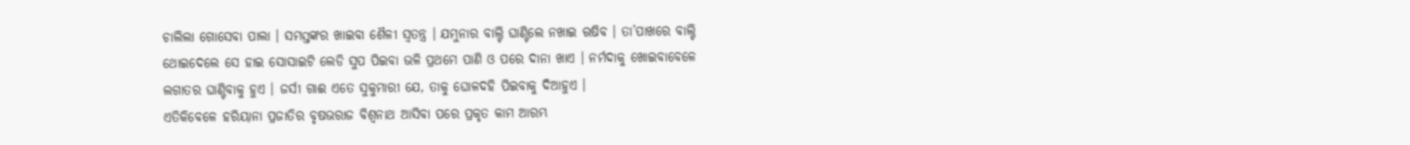ଚାଲିଲା ଗୋସେବା ପାଲା । ସମସ୍ତଙ୍କର ଖାଇବା ଶୈଳୀ ସ୍ୱତନ୍ତ୍ର । ଯମୁନାର ବାଲ୍ଟି ଘାଣ୍ଟିଲେ ନଖାଇ ଋଷିବ । ତା’ପାଖରେ ବାଲ୍ଟି ଥୋଇଦେଲେ ସେ ହାଇ ସୋସାଇଟି ଲେଡି ସୁପ ପିଇବା ଭଳି ପ୍ରଥମେ ପାଣି ଓ ପରେ ଦାନା ଖାଏ । ନର୍ମଦାକୁ ଖୋଇବାବେଳେ ଲଗାତର ଘାଣ୍ଟିବାକୁ ହୁଏ । ଜର୍ସୀ ଗାଈ ଏତେ ସୁକୁମାରୀ ଯେ, ତାକୁ ଘୋଳଦହି ପିଇବାକୁ ଦିଆହୁଏ ।
ଏତିକିବେଳେ ହରିୟାନା ପ୍ରଜାତିର ବୃଷଭରାଜ ବିଶ୍ୱନାଥ ଆସିବା ପରେ ପ୍ରକୃତ କାମ ଆରମ୍ଭ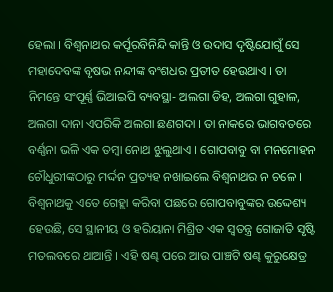ହେଲା । ବିଶ୍ୱନାଥର କର୍ପୂରବିନିନ୍ଦି କାନ୍ତି ଓ ଉଦାସ ଦୃଷ୍ଟିଯୋଗୁଁ ସେ ମହାଦେବଙ୍କ ବୃଷଭ ନନ୍ଦୀଙ୍କ ବଂଶଧର ପ୍ରତୀତ ହେଉଥାଏ । ତା ନିମନ୍ତେ ସଂପୂର୍ଣ୍ଣ ଭିଆଇପି ବ୍ୟବସ୍ଥା- ଅଲଗା ଡିହ, ଅଲଗା ଗୁହାଳ, ଅଲଗା ଦାନା ଏପରିକି ଅଲଗା ଛଣଗଦା । ତା ନାକରେ ଭାଗବତରେ ବର୍ଣ୍ଣନା ଭଳି ଏକ ତମ୍ବା ନୋଥ ଝୁଲୁଥାଏ । ଗୋପବାବୁ ବା ମନମୋହନ ଚୌଧୁରୀଙ୍କଠାରୁ ମର୍ଦ୍ଦନ ପ୍ରତ୍ୟହ ନଖାଇଲେ ବିଶ୍ୱନାଥର ନ ଚଳେ । ବିଶ୍ୱନାଥକୁ ଏତେ ଗେହ୍ଲା କରିବା ପଛରେ ଗୋପବାବୁଙ୍କର ଉଦ୍ଦେଶ୍ୟ ହେଉଛି, ସେ ସ୍ଥାନୀୟ ଓ ହରିୟାନା ମିଶ୍ରିତ ଏକ ସ୍ୱତନ୍ତ୍ର ଗୋଜାତି ସୃଷ୍ଟି ମତଲବରେ ଥାଆନ୍ତି । ଏହି ଷଣ୍ଢ ପରେ ଆଉ ପାଞ୍ଚଟି ଷଣ୍ଢ କୁରୁକ୍ଷେତ୍ର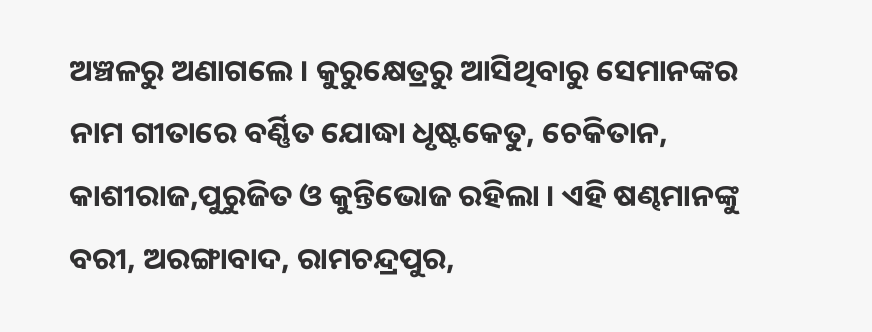ଅଞ୍ଚଳରୁ ଅଣାଗଲେ । କୁରୁକ୍ଷେତ୍ରରୁ ଆସିଥିବାରୁ ସେମାନଙ୍କର ନାମ ଗୀତାରେ ବର୍ଣ୍ଣିତ ଯୋଦ୍ଧା ଧୃଷ୍ଟକେତୁ, ଚେକିତାନ, କାଶୀରାଜ,ପୁରୁଜିତ ଓ କୁନ୍ତିଭୋଜ ରହିଲା । ଏହି ଷଣ୍ଢମାନଙ୍କୁ ବରୀ, ଅରଙ୍ଗାବାଦ, ରାମଚନ୍ଦ୍ରପୁର,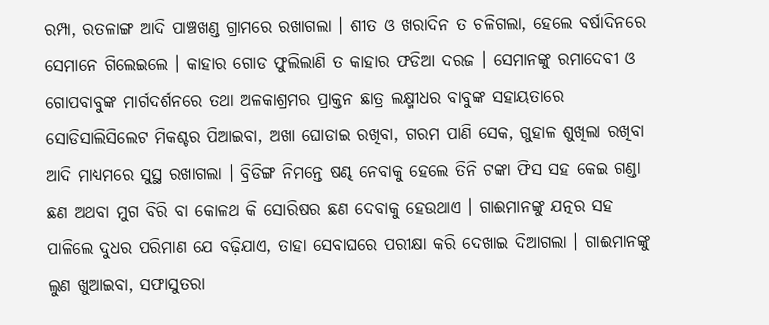ରମ୍ପା, ରତଳାଙ୍ଗ ଆଦି ପାଞ୍ଚଖଣ୍ଡ ଗ୍ରାମରେ ରଖାଗଲା । ଶୀତ ଓ ଖରାଦିନ ତ ଚଳିଗଲା, ହେଲେ ବର୍ଷାଦିନରେ ସେମାନେ ଗିଲେଇଲେ । କାହାର ଗୋଡ ଫୁଲିଲାଣି ତ କାହାର ଫଡିଆ ଦରଜ । ସେମାନଙ୍କୁ ରମାଦେବୀ ଓ ଗୋପବାବୁଙ୍କ ମାର୍ଗଦର୍ଶନରେ ତଥା ଅଳକାଶ୍ରମର ପ୍ରାକ୍ତନ ଛାତ୍ର ଲକ୍ଷ୍ମୀଧର ବାବୁଙ୍କ ସହାୟତାରେ ସୋଡିସାଲିସିଲେଟ ମିକଶ୍ଚର ପିଆଇବା, ଅଖା ଘୋଡାଇ ରଖିବା, ଗରମ ପାଣି ସେକ, ଗୁହାଳ ଶୁଖିଲା ରଖିବା ଆଦି ମାଧ୍ୟମରେ ସୁସ୍ଥ ରଖାଗଲା । ବ୍ରିଡିଙ୍ଗ ନିମନ୍ତେ ଷଣ୍ଢ ନେବାକୁ ହେଲେ ତିନି ଟଙ୍କା ଫିସ ସହ କେଇ ଗଣ୍ଡା ଛଣ ଅଥବା ମୁଗ ବିରି ବା କୋଳଥ କି ସୋରିଷର ଛଣ ଦେବାକୁ ହେଉଥାଏ । ଗାଈମାନଙ୍କୁ ଯତ୍ନର ସହ ପାଳିଲେ ଦୁଧର ପରିମାଣ ଯେ ବଢ଼ିଯାଏ, ତାହା ସେବାଘରେ ପରୀକ୍ଷା କରି ଦେଖାଇ ଦିଆଗଲା । ଗାଈମାନଙ୍କୁ ଲୁଣ ଖୁଆଇବା, ସଫାସୁତରା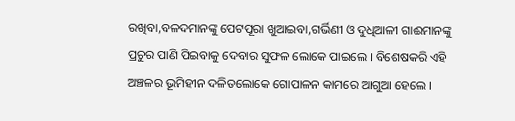ରଖିବା,ବଳଦମାନଙ୍କୁ ପେଟପୂରା ଖୁଆଇବା,ଗର୍ଭିଣୀ ଓ ଦୁଧିଆଳୀ ଗାଈମାନଙ୍କୁ ପ୍ରଚୁର ପାଣି ପିଇବାକୁ ଦେବାର ସୁଫଳ ଲୋକେ ପାଇଲେ । ବିଶେଷକରି ଏହି ଅଞ୍ଚଳର ଭୂମିହୀନ ଦଳିତଲୋକେ ଗୋପାଳନ କାମରେ ଆଗୁଆ ହେଲେ ।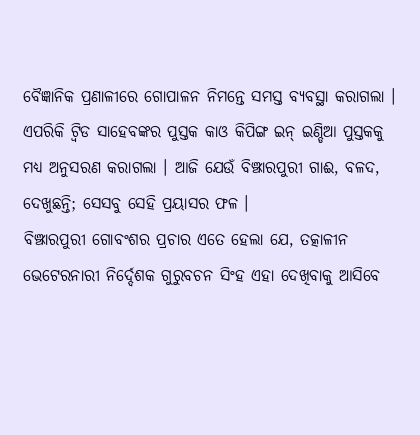ବୈଜ୍ଞାନିକ ପ୍ରଣାଳୀରେ ଗୋପାଳନ ନିମନ୍ତେ ସମସ୍ତ ବ୍ୟବସ୍ଥା କରାଗଲା । ଏପରିକି ଟ୍ୱିଡ ସାହେବଙ୍କର ପୁସ୍ତକ କାଓ କିପିଙ୍ଗ ଇନ୍ ଇଣ୍ଡିଆ ପୁସ୍ତକକୁ ମଧ୍ୟ ଅନୁସରଣ କରାଗଲା । ଆଜି ଯେଉଁ ବିଞ୍ଝାରପୁରୀ ଗାଈ, ବଳଦ, ଦେଖୁଛନ୍ତି; ସେସବୁ ସେହି ପ୍ରୟାସର ଫଳ ।
ବିଞ୍ଝାରପୁରୀ ଗୋବଂଶର ପ୍ରଚାର ଏତେ ହେଲା ଯେ, ତତ୍କାଳୀନ ଭେଟେରନାରୀ ନିର୍ଦ୍ଦେଶକ ଗୁରୁବଚନ ସିଂହ ଏହା ଦେଖିବାକୁ ଆସିବେ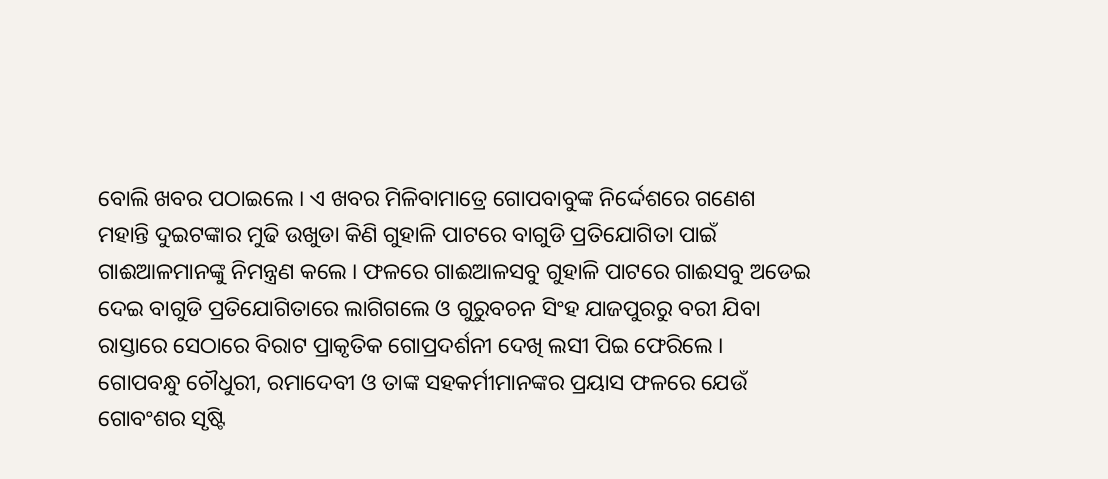ବୋଲି ଖବର ପଠାଇଲେ । ଏ ଖବର ମିଳିବାମାତ୍ରେ ଗୋପବାବୁଙ୍କ ନିର୍ଦ୍ଦେଶରେ ଗଣେଶ ମହାନ୍ତି ଦୁଇଟଙ୍କାର ମୁଢି ଉଖୁଡା କିଣି ଗୁହାଳି ପାଟରେ ବାଗୁଡି ପ୍ରତିଯୋଗିତା ପାଇଁ ଗାଈଆଳମାନଙ୍କୁ ନିମନ୍ତ୍ରଣ କଲେ । ଫଳରେ ଗାଈଆଳସବୁ ଗୁହାଳି ପାଟରେ ଗାଈସବୁ ଅଡେଇ ଦେଇ ବାଗୁଡି ପ୍ରତିଯୋଗିତାରେ ଲାଗିଗଲେ ଓ ଗୁରୁବଚନ ସିଂହ ଯାଜପୁରରୁ ବରୀ ଯିବା ରାସ୍ତାରେ ସେଠାରେ ବିରାଟ ପ୍ରାକୃତିକ ଗୋପ୍ରଦର୍ଶନୀ ଦେଖି ଲସୀ ପିଇ ଫେରିଲେ ।
ଗୋପବନ୍ଧୁ ଚୌଧୁରୀ, ରମାଦେବୀ ଓ ତାଙ୍କ ସହକର୍ମୀମାନଙ୍କର ପ୍ରୟାସ ଫଳରେ ଯେଉଁ ଗୋବଂଶର ସୃଷ୍ଟି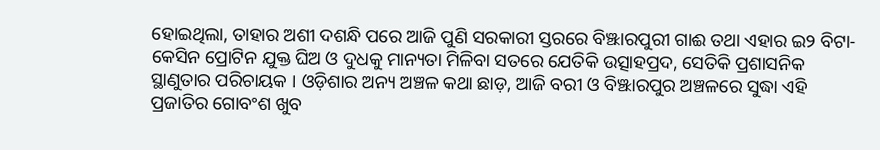ହୋଇଥିଲା, ତାହାର ଅଶୀ ଦଶନ୍ଧି ପରେ ଆଜି ପୁଣି ସରକାରୀ ସ୍ତରରେ ବିଞ୍ଝାରପୁରୀ ଗାଈ ତଥା ଏହାର ଇ୨ ବିଟା-କେସିନ ପ୍ରୋଟିନ ଯୁକ୍ତ ଘିଅ ଓ ଦୁଧକୁ ମାନ୍ୟତା ମିଳିବା ସତରେ ଯେତିକି ଉତ୍ସାହପ୍ରଦ, ସେତିକି ପ୍ରଶାସନିକ ସ୍ଥାଣୁତାର ପରିଚାୟକ । ଓଡ଼ିଶାର ଅନ୍ୟ ଅଞ୍ଚଳ କଥା ଛାଡ଼, ଆଜି ବରୀ ଓ ବିଞ୍ଝାରପୁର ଅଞ୍ଚଳରେ ସୁଦ୍ଧା ଏହି ପ୍ରଜାତିର ଗୋବଂଶ ଖୁବ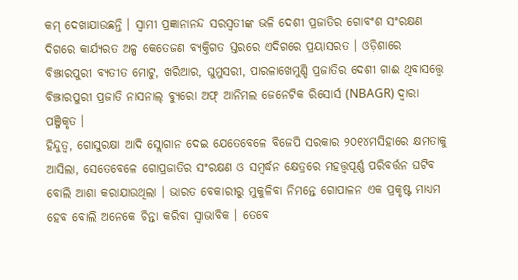କମ୍ ଦେଖାଯାଉଛନ୍ତି । ସ୍ୱାମୀ ପ୍ରଜ୍ଞାନାନନ୍ଦ ସରସ୍ୱତୀଙ୍କ ଭଳି ଦେଶୀ ପ୍ରଜାତିର ଗୋବଂଶ ସଂରକ୍ଷଣ ଦିଗରେ କାର୍ଯ୍ୟରତ ଅଳ୍ପ କେତେଜଣ ବ୍ୟକ୍ତିଗତ ସ୍ତରରେ ଏଦିଗରେ ପ୍ରୟାସରତ । ଓଡ଼ିଶାରେ ବିଞ୍ଝାରପୁରୀ ବ୍ୟତୀତ ମୋଟୁ, ଖରିଆର, ଘୁମୁସରୀ, ପାରଳାଖେମୁଣ୍ଡି ପ୍ରଜାତିର ଦେଶୀ ଗାଈ ଥିବାସତ୍ତ୍ୱେ ବିଞ୍ଝାରପୁରୀ ପ୍ରଜାତି ନାସନାଲ୍ ବ୍ୟୁରୋ ଅଫ୍ ଆନିମଲ ଜେନେଟିକ ରିସୋର୍ସ (NBAGR) ଦ୍ୱାରା ପଞ୍ଜିକୃତ ।
ହିନ୍ଦୁତ୍ୱ, ଗୋସୁରକ୍ଷା ଆଦି ସ୍ଲୋଗାନ ଦେଇ ଯେତେବେଳେ ବିଜେପି ସରକାର ୨୦୧୪ମସିହାରେ କ୍ଷମତାକୁ ଆସିଲା, ସେତେବେଳେ ଗୋପ୍ରଜାତିର ସଂରକ୍ଷଣ ଓ ସମ୍ବର୍ଦ୍ଧନ କ୍ଷେତ୍ରରେ ମହତ୍ତ୍ୱପୂର୍ଣ୍ଣ ପରିବର୍ତ୍ତନ ଘଟିବ ବୋଲି ଆଶା କରାଯାଉଥିଲା । ଭାରତ ବେକାରୀରୁ ମୁକୁଳିବା ନିମନ୍ତେ ଗୋପାଳନ ଏକ ପ୍ରକୃଷ୍ଟ ମାଧ୍ୟମ ହେବ ବୋଲି ଅନେକେ ଚିନ୍ତା କରିବା ସ୍ୱାଭାବିକ । ତେବେ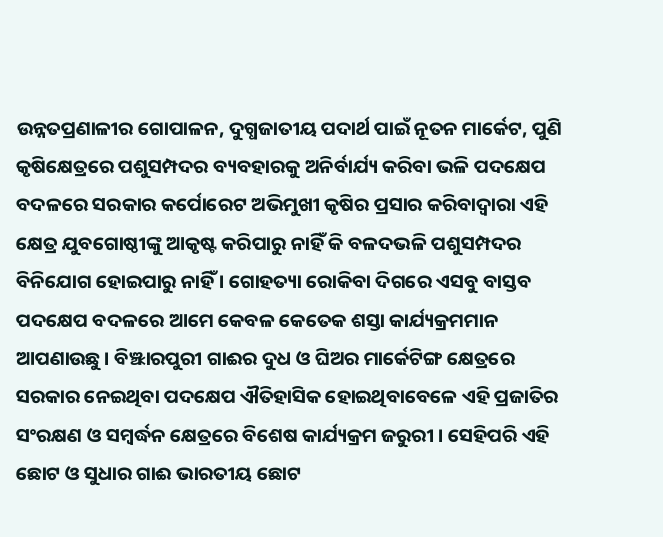ଉନ୍ନତପ୍ରଣାଳୀର ଗୋପାଳନ, ଦୁଗ୍ଧଜାତୀୟ ପଦାର୍ଥ ପାଇଁ ନୂତନ ମାର୍କେଟ, ପୁଣି କୃଷିକ୍ଷେତ୍ରରେ ପଶୁସମ୍ପଦର ବ୍ୟବହାରକୁ ଅନିର୍ବାର୍ଯ୍ୟ କରିବା ଭଳି ପଦକ୍ଷେପ ବଦଳରେ ସରକାର କର୍ପୋରେଟ ଅଭିମୁଖୀ କୃଷିର ପ୍ରସାର କରିବାଦ୍ୱାରା ଏହି କ୍ଷେତ୍ର ଯୁବଗୋଷ୍ଠୀଙ୍କୁ ଆକୃଷ୍ଟ କରିପାରୁ ନାହିଁ କି ବଳଦଭଳି ପଶୁସମ୍ପଦର ବିନିଯୋଗ ହୋଇପାରୁ ନାହିଁ । ଗୋହତ୍ୟା ରୋକିବା ଦିଗରେ ଏସବୁ ବାସ୍ତବ ପଦକ୍ଷେପ ବଦଳରେ ଆମେ କେବଳ କେତେକ ଶସ୍ତା କାର୍ଯ୍ୟକ୍ରମମାନ ଆପଣାଉଛୁ । ବିଞ୍ଝାରପୁରୀ ଗାଈର ଦୁଧ ଓ ଘିଅର ମାର୍କେଟିଙ୍ଗ କ୍ଷେତ୍ରରେ ସରକାର ନେଇଥିବା ପଦକ୍ଷେପ ଐତିହାସିକ ହୋଇଥିବାବେଳେ ଏହି ପ୍ରଜାତିର ସଂରକ୍ଷଣ ଓ ସମ୍ବର୍ଦ୍ଧନ କ୍ଷେତ୍ରରେ ବିଶେଷ କାର୍ଯ୍ୟକ୍ରମ ଜରୁରୀ । ସେହିପରି ଏହି ଛୋଟ ଓ ସୁଧାର ଗାଈ ଭାରତୀୟ ଛୋଟ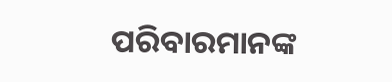ପରିବାରମାନଙ୍କ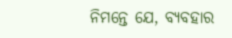ନିମନ୍ତେ ଯେ, ବ୍ୟବହାର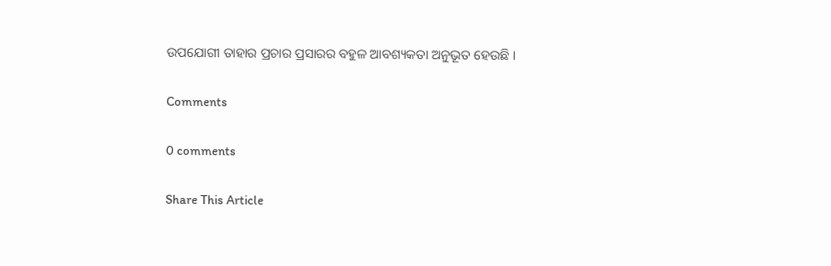ଉପଯୋଗୀ ତାହାର ପ୍ରଚାର ପ୍ରସାରର ବହୁଳ ଆବଶ୍ୟକତା ଅନୁଭୂତ ହେଉଛି ।

Comments

0 comments

Share This Article